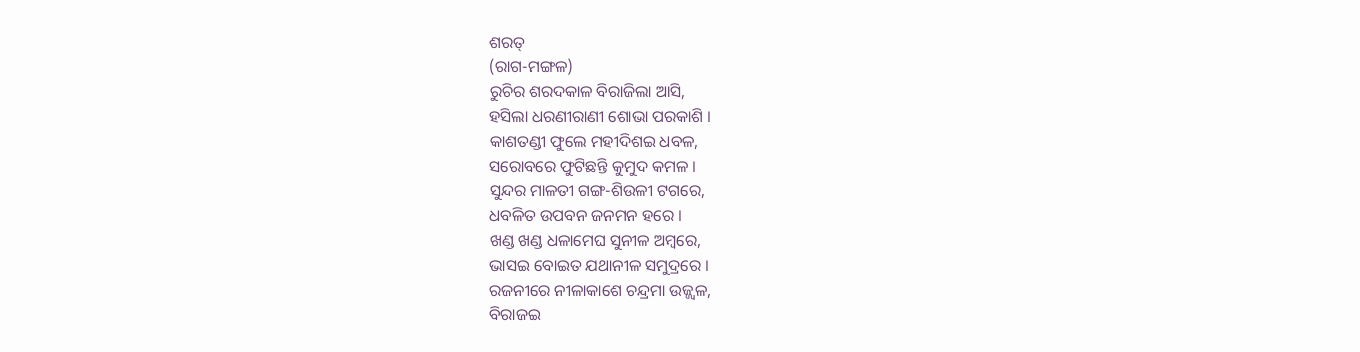ଶରତ୍
(ରାଗ-ମଙ୍ଗଳ)
ରୁଚିର ଶରଦକାଳ ବିରାଜିଲା ଆସି,
ହସିଲା ଧରଣୀରାଣୀ ଶୋଭା ପରକାଶି ।
କାଶତଣ୍ଡୀ ଫୁଲେ ମହୀଦିଶଇ ଧବଳ,
ସରୋବରେ ଫୁଟିଛନ୍ତି କୁମୁଦ କମଳ ।
ସୁନ୍ଦର ମାଳତୀ ଗଙ୍ଗ-ଶିଉଳୀ ଟଗରେ,
ଧବଳିତ ଉପବନ ଜନମନ ହରେ ।
ଖଣ୍ଡ ଖଣ୍ଡ ଧଳାମେଘ ସୁନୀଳ ଅମ୍ବରେ,
ଭାସଇ ବୋଇତ ଯଥାନୀଳ ସମୁଦ୍ରରେ ।
ରଜନୀରେ ନୀଳାକାଶେ ଚନ୍ଦ୍ରମା ଉଜ୍ଜ୍ବଳ,
ବିରାଜଇ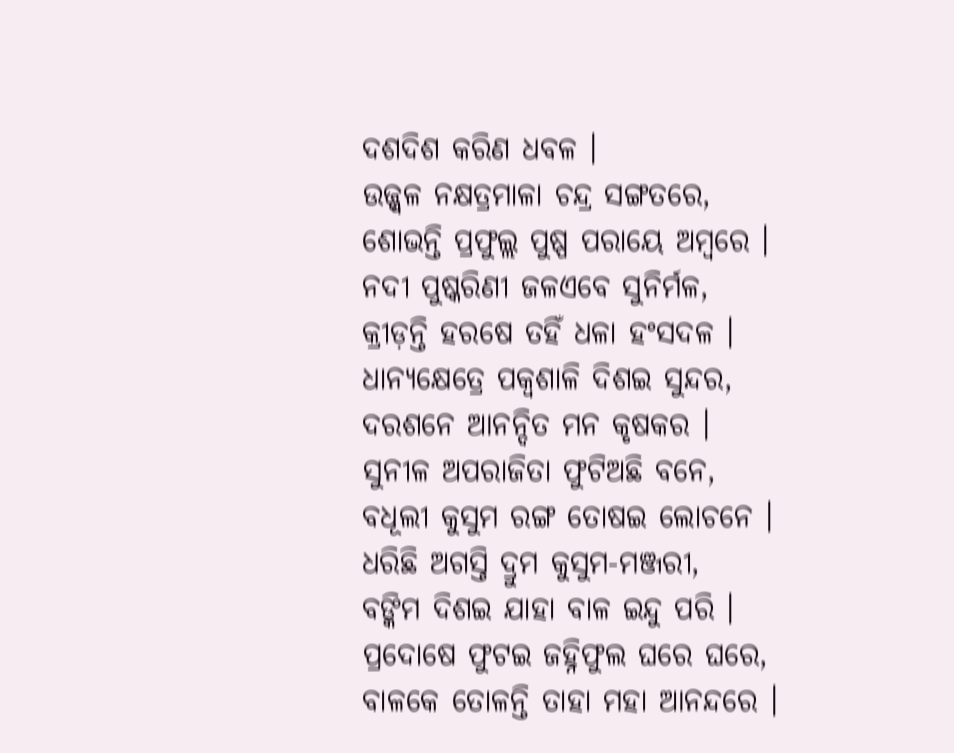ଦଶଦିଶ କରିଣ ଧବଳ ।
ଉଜ୍ଜ୍ବଳ ନକ୍ଷତ୍ରମାଳା ଚନ୍ଦ୍ର ସଙ୍ଗତରେ,
ଶୋଭନ୍ତି ପ୍ରଫୁଲ୍ଲ ପୁଷ୍ପ ପରାୟେ ଅମ୍ବରେ ।
ନଦୀ ପୁଷ୍କରିଣୀ ଜଳଏବେ ସୁନିର୍ମଳ,
କ୍ରୀଡ଼ନ୍ତି ହରଷେ ତହିଁ ଧଳା ହଂସଦଳ ।
ଧାନ୍ୟକ୍ଷେତ୍ରେ ପକ୍ବଶାଳି ଦିଶଇ ସୁନ୍ଦର,
ଦରଶନେ ଆନନ୍ଦିତ ମନ କୃଷକର ।
ସୁନୀଳ ଅପରାଜିତା ଫୁଟିଅଛି ବନେ,
ବଧୂଲୀ କୁସୁମ ରଙ୍ଗ ତୋଷଇ ଲୋଚନେ ।
ଧରିଛି ଅଗସ୍ତି ଦ୍ରୁମ କୁସୁମ-ମଞ୍ଜରୀ,
ବଙ୍କିମ ଦିଶଇ ଯାହା ବାଳ ଇନ୍ଦୁ ପରି ।
ପ୍ରଦୋଷେ ଫୁଟଇ ଜହ୍ନିଫୁଲ ଘରେ ଘରେ,
ବାଳକେ ତୋଳନ୍ତି ତାହା ମହା ଆନନ୍ଦରେ ।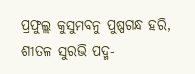ପ୍ରଫୁଲ୍ଲ କୁସୁମବନୁ ପୁଷ୍ପଗନ୍ଧ ହରି,
ଶୀତଳ ସୁରଭି ପଦ୍ମ-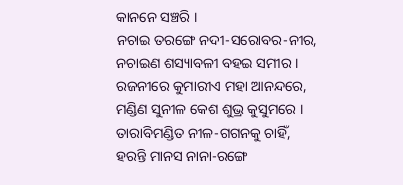କାନନେ ସଞ୍ଚରି ।
ନଚାଇ ତରଙ୍ଗେ ନଦୀ-ସରୋବର-ନୀର,
ନଚାଇଣ ଶସ୍ୟାବଳୀ ବହଇ ସମୀର ।
ରଜନୀରେ କୁମାରୀଏ ମହା ଆନନ୍ଦରେ,
ମଣ୍ଡିଣ ସୁନୀଳ କେଶ ଶୁଭ୍ର କୁସୁମରେ ।
ତାରାବିମଣ୍ଡିତ ନୀଳ-ଗଗନକୁ ଚାହିଁ,
ହରନ୍ତି ମାନସ ନାନା-ରଙ୍ଗେ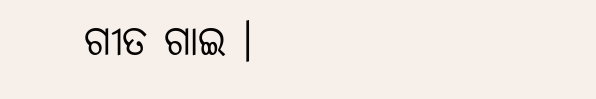ଗୀତ ଗାଇ ।